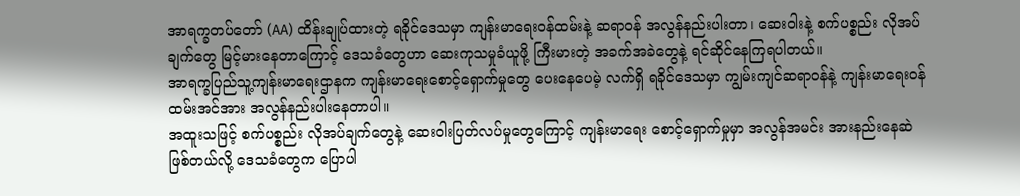အာရက္ခတပ်တော် (AA) ထိန်းချုပ်ထားတဲ့ ရခိုင်ဒေသမှာ ကျန်းမာရေးဝန်ထမ်းနဲ့ ဆရာဝန် အလွန်နည်းပါးတာ၊ ဆေးဝါးနဲ့ စက်ပစ္စည်း လိုအပ်ချက်တွေ မြင့်မားနေတာကြောင့် ဒေသခံတွေဟာ ဆေးကုသမှုခံယူဖို့ ကြီးမားတဲ့ အခက်အခဲတွေနဲ့ ရင်ဆိုင်နေကြရပါတယ်။
အာရက္ခပြည်သူ့ကျန်းမာရေးဌာနက ကျန်းမာရေးစောင့်ရှောက်မှုတွေ ပေးနေပေမဲ့ လက်ရှိ ရခိုင်ဒေသမှာ ကျွမ်းကျင်ဆရာဝန်နဲ့ ကျန်းမာရေးဝန်ထမ်းအင်အား အလွန်နည်းပါးနေတာပါ။
အထူးသဖြင့် စက်ပစ္စည်း လိုအပ်ချက်တွေနဲ့ ဆေးဝါးပြတ်လပ်မှုတွေကြောင့် ကျန်းမာရေး စောင့်ရှောက်မှုမှာ အလွန်အမင်း အားနည်းနေဆဲဖြစ်တယ်လို့ ဒေသခံတွေက ပြောပါ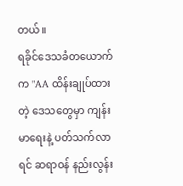တယ်။
ရခိုင်ဒေသခံတယောက်က "AA ထိန်းချုပ်ထားတဲ့ ဒေသတွေမှာ ကျန်းမာရေးနဲ့ ပတ်သက်လာရင် ဆရာဝန် နည်းလွန်း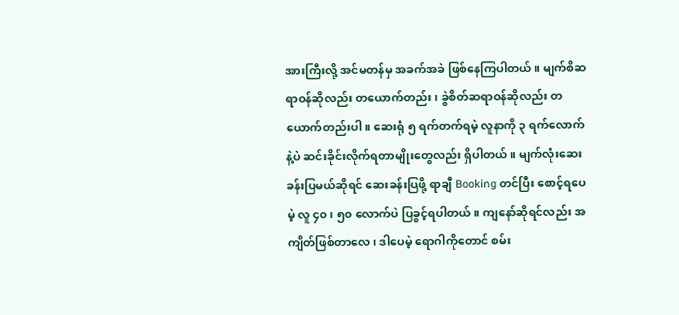အားကြီးလို့ အင်မတန်မှ အခက်အခဲ ဖြစ်နေကြပါတယ်။ မျက်စိဆရာဝန်ဆိုလည်း တယောက်တည်း၊ ခွဲစိတ်ဆရာဝန်ဆိုလည်း တယောက်တည်းပါ။ ဆေးရုံ ၅ ရက်တက်ရမဲ့ လူနာကို ၃ ရက်လောက်နဲ့ပဲ ဆင်းခိုင်းလိုက်ရတာမျိုးတွေလည်း ရှိပါတယ်။ မျက်လုံးဆေးခန်းပြမယ်ဆိုရင် ဆေးခန်းပြဖို့ ရာချီ Booking တင်ပြီး စောင့်ရပေမဲ့ လူ ၄၀၊ ၅၀ လောက်ပဲ ပြခွင့်ရပါတယ်။ ကျနော်ဆိုရင်လည်း အကျိတ်ဖြစ်တာလေ၊ ဒါပေမဲ့ ရောဂါကိုတောင် စမ်း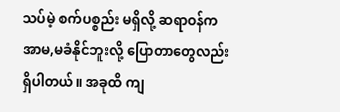သပ်မဲ့ စက်ပစ္စည်း မရှိလို့ ဆရာဝန်က အာမ,မခံနိုင်ဘူးလို့ ပြောတာတွေလည်း ရှိပါတယ်။ အခုထိ ကျ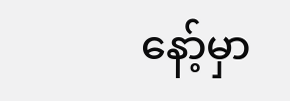နော့်မှာ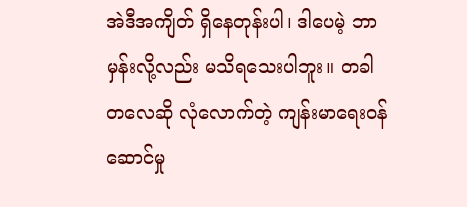အဲဒီအကျိတ် ရှိနေတုန်းပါ၊ ဒါပေမဲ့ ဘာမှန်းလို့လည်း မသိရသေးပါဘူး။ တခါတလေဆို လုံလောက်တဲ့ ကျန်းမာရေးဝန်ဆောင်မှု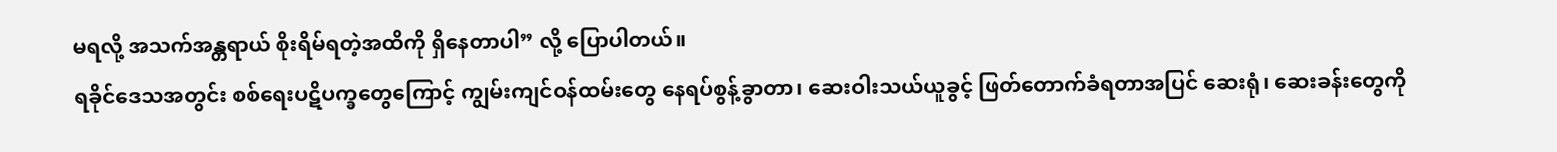မရလို့ အသက်အန္တရာယ် စိုးရိမ်ရတဲ့အထိကို ရှိနေတာပါ” လို့ ပြောပါတယ်။
ရခိုင်ဒေသအတွင်း စစ်ရေးပဋိပက္ခတွေကြောင့် ကျွမ်းကျင်ဝန်ထမ်းတွေ နေရပ်စွန့်ခွာတာ၊ ဆေးဝါးသယ်ယူခွင့် ဖြတ်တောက်ခံရတာအပြင် ဆေးရုံ၊ ဆေးခန်းတွေကို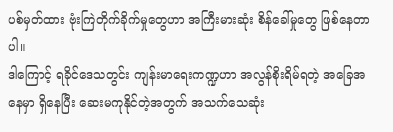ပစ်မှတ်ထား ဗုံးကြဲတိုက်ခိုက်မှုတွေဟာ အကြီးမားဆုံး စိန်ခေါ်မှုတွေ ဖြစ်နေတာပါ။
ဒါကြောင့် ရခိုင်ဒေသတွင်း ကျန်းမာရေးကဏ္ဍဟာ အလွန်စိုးရိမ်ရတဲ့ အခြေအနေမှာ ရှိနေပြီး ဆေးမကုနိုင်တဲ့အတွက် အသက်သေဆုံး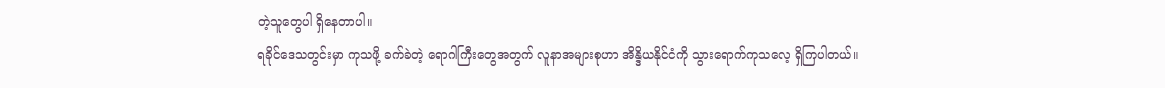တဲ့သူတွေပါ ရှိနေတာပါ။
ရခိုင်ဒေသတွင်းမှာ ကုသဖို့ ခက်ခဲတဲ့ ရောဂါကြီးတွေအတွက် လူနာအများစုဟာ အိန္ဒိယနိုင်ငံကို သွားရောက်ကုသလေ့ ရှိကြပါတယ်။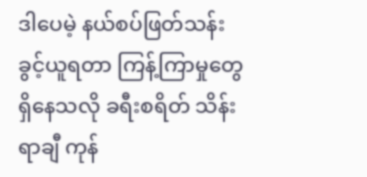ဒါပေမဲ့ နယ်စပ်ဖြတ်သန်းခွင့်ယူရတာ ကြန့်ကြာမှုတွေ ရှိနေသလို ခရီးစရိတ် သိန်းရာချီ ကုန်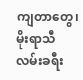ကျတာတွေ၊ မိုးရာသီ လမ်းခရီး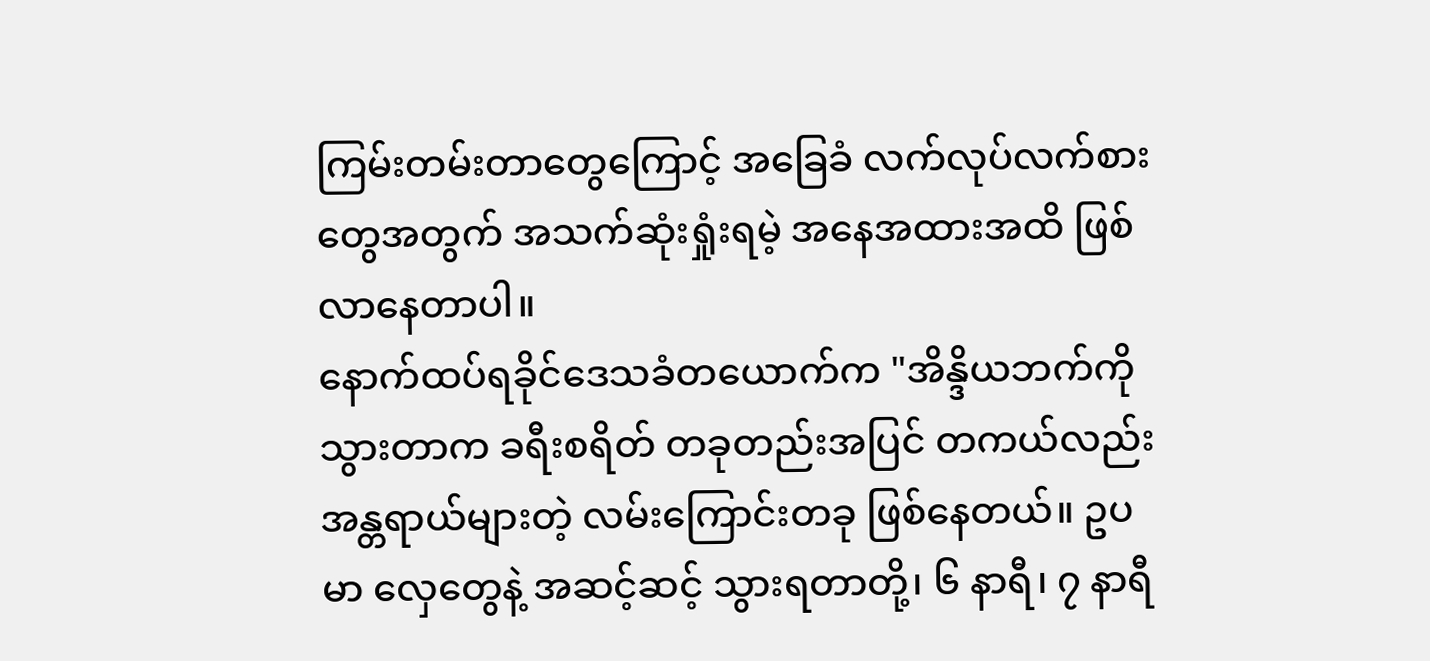ကြမ်းတမ်းတာတွေကြောင့် အခြေခံ လက်လုပ်လက်စားတွေအတွက် အသက်ဆုံးရှုံးရမဲ့ အနေအထားအထိ ဖြစ်လာနေတာပါ။
နောက်ထပ်ရခိုင်ဒေသခံတယောက်က "အိန္ဒိယဘက်ကို သွားတာက ခရီးစရိတ် တခုတည်းအပြင် တကယ်လည်း အန္တရာယ်များတဲ့ လမ်းကြောင်းတခု ဖြစ်နေတယ်။ ဥပမာ လှေတွေနဲ့ အဆင့်ဆင့် သွားရတာတို့၊ ၆ နာရီ၊ ၇ နာရီ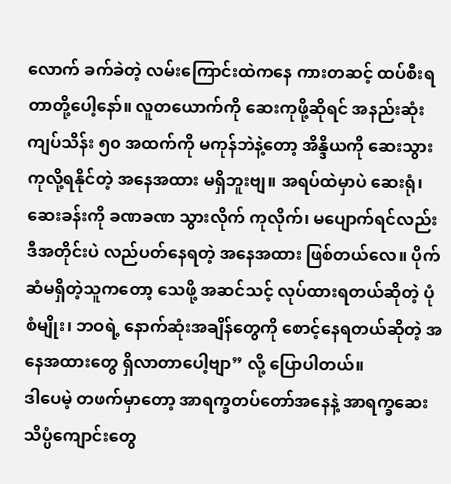လောက် ခက်ခဲတဲ့ လမ်းကြောင်းထဲကနေ ကားတဆင့် ထပ်စီးရတာတို့ပေါ့နော်။ လူတယောက်ကို ဆေးကုဖို့ဆိုရင် အနည်းဆုံး ကျပ်သိန်း ၅၀ အထက်ကို မကုန်ဘဲနဲ့တော့ အိန္ဒိယကို ဆေးသွားကုလို့ရနိုင်တဲ့ အနေအထား မရှိဘူးဗျ။ အရပ်ထဲမှာပဲ ဆေးရုံ၊ ဆေးခန်းကို ခဏခဏ သွားလိုက် ကုလိုက်၊ မပျောက်ရင်လည်း ဒီအတိုင်းပဲ လည်ပတ်နေရတဲ့ အနေအထား ဖြစ်တယ်လေ။ ပိုက်ဆံမရှိတဲ့သူကတော့ သေဖို့ အဆင်သင့် လုပ်ထားရတယ်ဆိုတဲ့ ပုံစံမျိုး၊ ဘဝရဲ့ နောက်ဆုံးအချိန်တွေကို စောင့်နေရတယ်ဆိုတဲ့ အနေအထားတွေ ရှိလာတာပေါ့ဗျာ” လို့ ပြောပါတယ်။
ဒါပေမဲ့ တဖက်မှာတော့ အာရက္ခတပ်တော်အနေနဲ့ အာရက္ခဆေးသိပ္ပံကျောင်းတွေ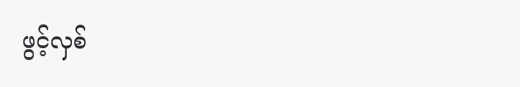ဖွင့်လှစ်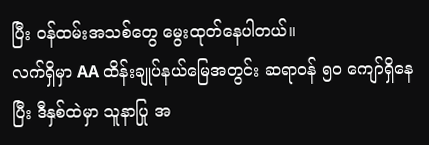ပြီး ဝန်ထမ်းအသစ်တွေ မွေးထုတ်နေပါတယ်။
လက်ရှိမှာ AA ထိန်းချုပ်နယ်မြေအတွင်း ဆရာဝန် ၅၀ ကျော်ရှိနေပြီး ဒီနှစ်ထဲမှာ သူနာပြု အ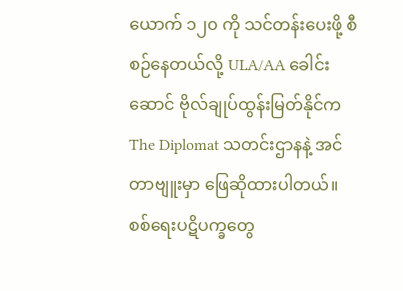ယောက် ၁၂၀ ကို သင်တန်းပေးဖို့ စီစဉ်နေတယ်လို့ ULA/AA ခေါင်းဆောင် ဗိုလ်ချုပ်ထွန်းမြတ်နိုင်က The Diplomat သတင်းဌာနနဲ့ အင်တာဗျူးမှာ ဖြေဆိုထားပါတယ်။
စစ်ရေးပဋိပက္ခတွေ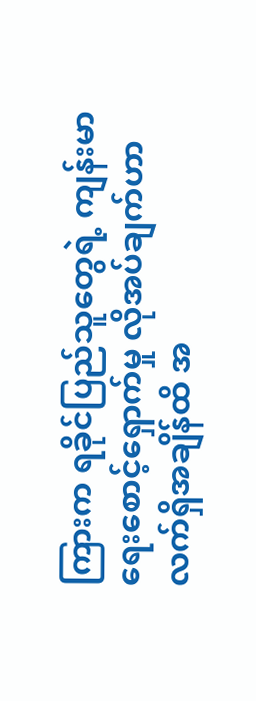ကြားက ရခိုင်ပြည်သူတွေရဲ့ ကျန်းမာရေးစောင့်ရှောက်မှု လိုအပ်ချက်ဟာ လက်ရှိအချိန်ထိ အ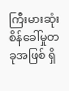ကြီးမားဆုံး စိန်ခေါ်မှုတခုအဖြစ် ရှိ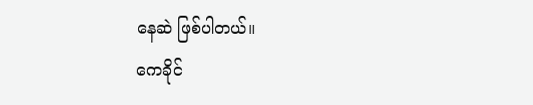နေဆဲ ဖြစ်ပါတယ်။
ကေခိုင်